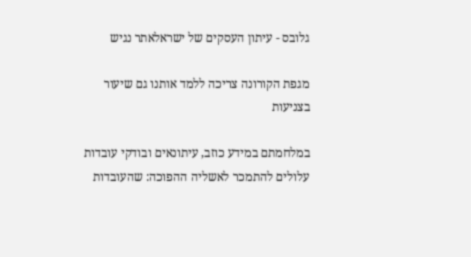גלובס - עיתון העסקים של ישראלאתר נגיש

מגפת הקורונה צריכה ללמד אותנו גם שיעור בצניעות

במלחמתם במידע כוזב, עיתונאים ובודקי עובדות עלולים להתמכר לאשליה ההפוכה: שהעובדות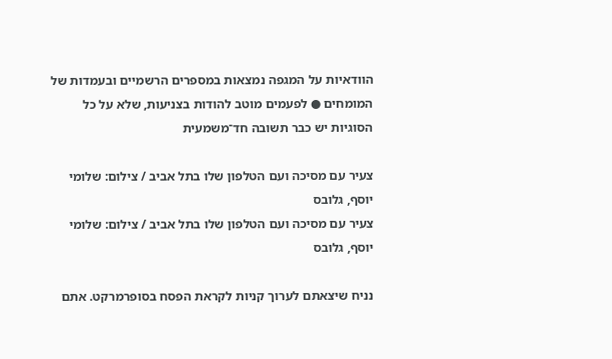הוודאיות על המגפה נמצאות במספרים הרשמיים ובעמדות של המומחים ● לפעמים מוטב להודות בצניעות, שלא על כל הסוגיות יש כבר תשובה חד־משמעית

צעיר עם מסיכה ועם הטלפון שלו בתל אביב / צילום: שלומי יוסף, גלובס
צעיר עם מסיכה ועם הטלפון שלו בתל אביב / צילום: שלומי יוסף, גלובס

נניח שיצאתם לערוך קניות לקראת הפסח בסופרמרקט. אתם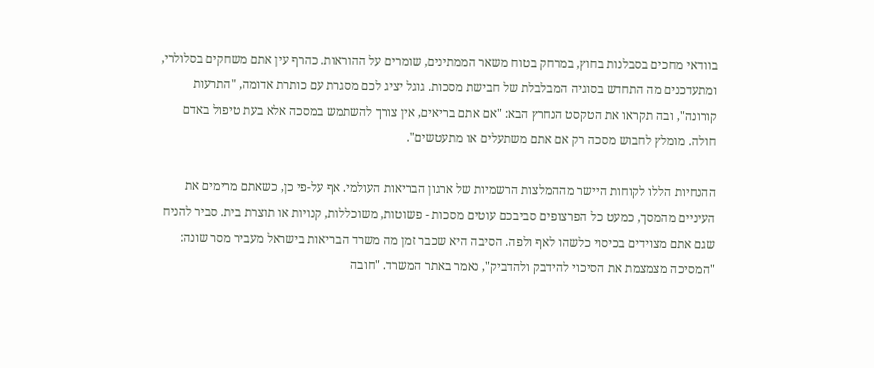בוודאי מחכים בסבלנות בחוץ, במרחק בטוח משאר הממתינים, שומרים על ההוראות. כהרף עין אתם משחקים בסלולרי, ומתעדכנים מה התחדש בסוגיה המבלבלת של חבישת מסכות. גוגל יציג לכם מסגרת עם כותרת אדומה, "התרעות קורונה", ובה תקראו את הטקסט הנחרץ הבא: "אם אתם בריאים, אין צורך להשתמש במסכה אלא בעת טיפול באדם חולה. מומלץ לחבוש מסכה רק אם אתם משתעלים או מתעטשים".

ההנחיות הללו לקוחות היישר מההמלצות הרשמיות של ארגון הבריאות העולמי. אף על-פי כן, כשאתם מרימים את העיניים מהמסך, כמעט כל הפרצופים סביבכם עוטים מסכות - פשוטות, משוכללות, קנויות או תוצרת בית. סביר להניח שגם אתם מצוידים בכיסוי כלשהו לאף ולפה. הסיבה היא שכבר זמן מה משרד הבריאות בישראל מעביר מסר שונה: "המסיכה מצמצמת את הסיכוי להידבק ולהדביק", נאמר באתר המשרד. "חובה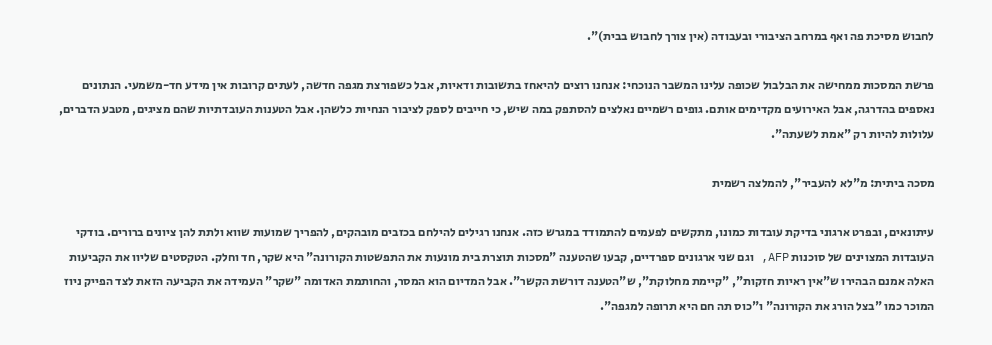לחבוש מסיכת פה ואף במרחב הציבורי ובעבודה (אין צורך לחבוש בבית)".

פרשת המסכות ממחישה את הבלבול שכופה עלינו המשבר הנוכחי: אנחנו רוצים להיאחז בתשובות ודאיות, אבל כשפורצת מגפה חדשה, לעתים קרובות אין מידע חד-משמעי. הנתונים נאספים בהדרגה, אבל האירועים מקדימים אותם. גופים רשמיים נאלצים להסתפק במה שיש, כי חייבים לספק לציבור הנחיות כלשהן. אבל הטענות העובדתיות שהם מציגים, מטבע הדברים, עלולות להיות רק "אמת לשעתה".

מסכה ביתית: מ"לא להעביר", להמלצה רשמית

עיתונאים, ובפרט ארגוני בדיקת עובדות כמונו, מתקשים לפעמים להתמודד במגרש כזה. אנחנו רגילים להילחם בכזבים מובהקים, להפריך שמועות שווא ולתת להן ציונים ברורים. בודקי העובדות המצוינים של סוכנות AFP, וגם שני ארגונים ספרדיים, קבעו שהטענה "מסכות תוצרת בית מונעות את התפשטות הקורונה" היא שקר, חד וחלק. הטקסטים שליוו את הקביעות האלה אמנם הבהירו ש"אין ראיות חזקות", "קיימת מחלוקת", ש"הטענה דורשת הקשר". אבל המדיום הוא המסר, והחותמת האדומה "שקר" העמידה את הקביעה הזאת לצד הפייק ניוז המוכר כמו "בצל הורג את הקורונה" ו"כוס תה חם היא תרופה למגפה".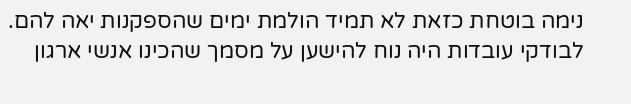נימה בוטחת כזאת לא תמיד הולמת ימים שהספקנות יאה להם. לבודקי עובדות היה נוח להישען על מסמך שהכינו אנשי ארגון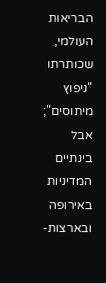הבריאות העולמי, שכותרתו "ניפוץ מיתוסים"; אבל בינתיים המדיניות באירופה ובארצות-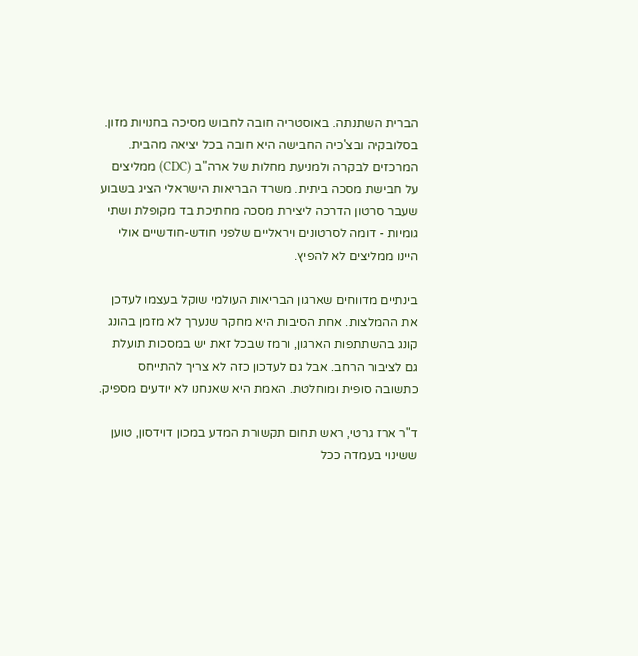הברית השתנתה. באוסטריה חובה לחבוש מסיכה בחנויות מזון. בסלובקיה ובצ'כיה החבישה היא חובה בכל יציאה מהבית. המרכזים לבקרה ולמניעת מחלות של ארה"ב (CDC) ממליצים על חבישת מסכה ביתית. משרד הבריאות הישראלי הציג בשבוע שעבר סרטון הדרכה ליצירת מסכה מחתיכת בד מקופלת ושתי גומיות - דומה לסרטונים ויראליים שלפני חודש-חודשיים אולי היינו ממליצים לא להפיץ.

בינתיים מדווחים שארגון הבריאות העולמי שוקל בעצמו לעדכן את ההמלצות. אחת הסיבות היא מחקר שנערך לא מזמן בהונג קונג בהשתתפות הארגון, ורמז שבכל זאת יש במסכות תועלת גם לציבור הרחב. אבל גם לעדכון כזה לא צריך להתייחס כתשובה סופית ומוחלטת. האמת היא שאנחנו לא יודעים מספיק.

ד"ר ארז גרטי, ראש תחום תקשורת המדע במכון דוידסון, טוען ששינוי בעמדה ככל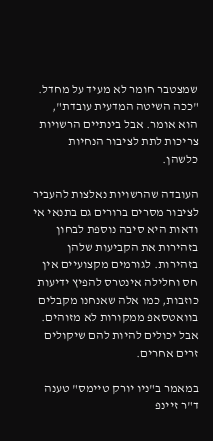שמצטבר חומר לא מעיד על מחדל. "ככה השיטה המדעית עובדת", הוא אומר. אבל בינתיים הרשויות צריכות לתת לציבור הנחיות כלשהן.

העובדה שהרשויות נאלצות להעביר לציבור מסרים ברורים גם בתנאי אי ודאות היא סיבה נוספת לבחון בזהירות את הקביעות שלהן בזהירות. לגורמים מקצועיים אין חס וחלילה אינטרס להפיץ ידיעות כוזבות, כמו אלה שאנחנו מקבלים בוואטסאפ ממקורות לא מזוהים. אבל יכולים להיות להם שיקולים זרים אחרים.

במאמר ב"ניו יורק טיימס" טענה ד"ר זיינפ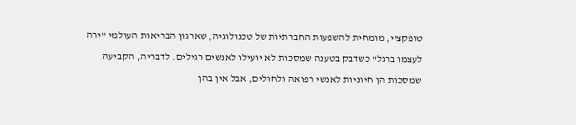טופקצ'י, מומחית להשפעות החברתיות של טכנולוגיה, שארגון הבריאות העולמי "ירה לעצמו ברגל" כשדבק בטענה שמסכות לא יועילו לאנשים רגילים. לדבריה, הקביעה שמסכות הן חיוניות לאנשי רפואה ולחולים, אבל אין בהן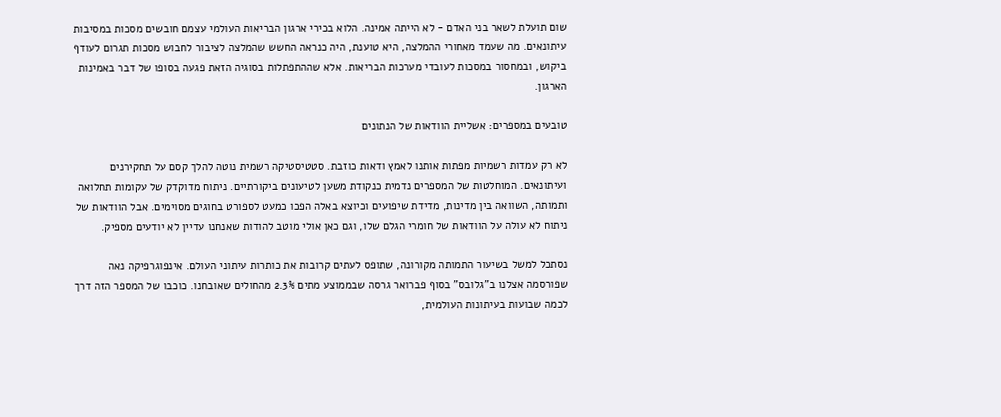שום תועלת לשאר בני האדם - לא הייתה אמינה. הלוא בכירי ארגון הבריאות העולמי עצמם חובשים מסכות במסיבות עיתונאים. מה שעמד מאחורי ההמלצה, היא טוענת, היה כנראה החשש שהמלצה לציבור לחבוש מסכות תגרום לעודף ביקוש, ובמחסור במסכות לעובדי מערכות הבריאות. אלא שההתפתלות בסוגיה הזאת פגעה בסופו של דבר באמינות הארגון.

טובעים במספרים: אשליית הוודאות של הנתונים

לא רק עמדות רשמיות מפתות אותנו לאמץ ודאות כוזבת. סטטיסטיקה רשמית נוטה להלך קסם על תחקירנים ועיתונאים. המוחלטות של המספרים נדמית כנקודת משען לטיעונים ביקורתיים. ניתוח מדוקדק של עקומות תחלואה ותמותה, השוואה בין מדינות, מדידת שיפועים וכיוצא באלה הפכו כמעט לספורט בחוגים מסוימים. אבל הוודאות של ניתוח לא עולה על הוודאות של חומרי הגלם שלו, וגם כאן אולי מוטב להודות שאנחנו עדיין לא יודעים מספיק.

נסתכל למשל בשיעור התמותה מקורונה, שתופס לעתים קרובות את כותרות עיתוני העולם. אינפוגרפיקה נאה שפורסמה אצלנו ב"גלובס" בסוף פברואר גרסה שבממוצע מתים 2.3% מהחולים שאובחנו. כוכבו של המספר הזה דרך לכמה שבועות בעיתונות העולמית,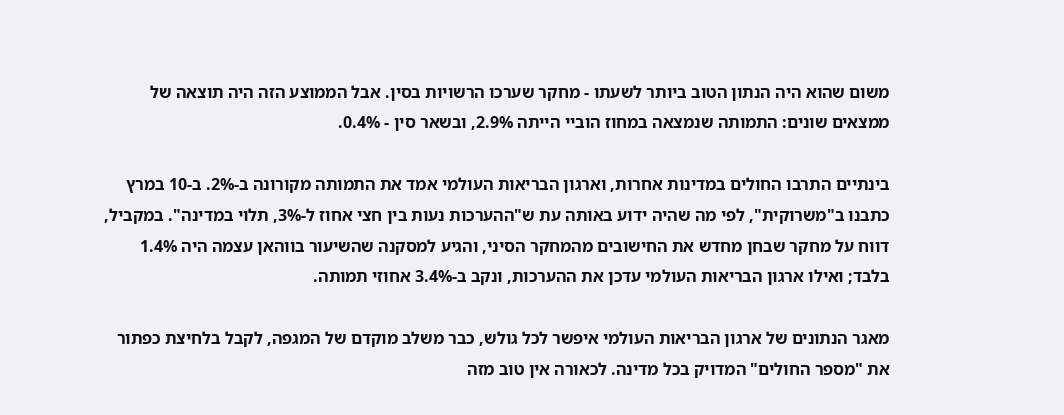משום שהוא היה הנתון הטוב ביותר לשעתו - מחקר שערכו הרשויות בסין. אבל הממוצע הזה היה תוצאה של ממצאים שונים: התמותה שנמצאה במחוז הוביי הייתה 2.9%, ובשאר סין - 0.4%.

בינתיים התרבו החולים במדינות אחרות, וארגון הבריאות העולמי אמד את התמותה מקורונה ב-2%. ב-10 במרץ כתבנו ב"משרוקית", לפי מה שהיה ידוע באותה עת ש"ההערכות נעות בין חצי אחוז ל-3%, תלוי במדינה". במקביל, דווח על מחקר שבחן מחדש את החישובים מהמחקר הסיני, והגיע למסקנה שהשיעור בווהאן עצמה היה 1.4% בלבד; ואילו ארגון הבריאות העולמי עדכן את ההערכות, ונקב ב-3.4% אחוזי תמותה.

מאגר הנתונים של ארגון הבריאות העולמי איפשר לכל גולש, כבר משלב מוקדם של המגפה, לקבל בלחיצת כפתור את "מספר החולים" המדויק בכל מדינה. לכאורה אין טוב מזה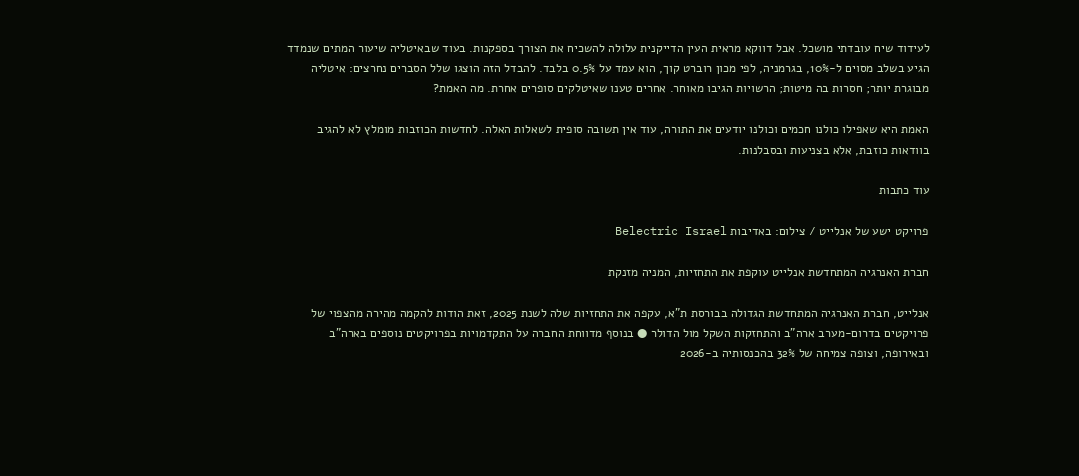לעידוד שיח עובדתי מושכל. אבל דווקא מראית העין הדייקנית עלולה להשכיח את הצורך בספקנות. בעוד שבאיטליה שיעור המתים שנמדד הגיע בשלב מסוים ל-10%, בגרמניה, לפי מכון רוברט קוך, הוא עמד על 0.5% בלבד. להבדל הזה הוצגו שלל הסברים נחרצים: איטליה מבוגרת יותר; חסרות בה מיטות; הרשויות הגיבו מאוחר. אחרים טענו שאיטלקים סופרים אחרת. מה האמת?

האמת היא שאפילו כולנו חכמים וכולנו יודעים את התורה, עוד אין תשובה סופית לשאלות האלה. לחדשות הכוזבות מומלץ לא להגיב בוודאות כוזבת, אלא בצניעות ובסבלנות.

עוד כתבות

פרויקט ישע של אנלייט / צילום: באדיבות Belectric Israel

חברת האנרגיה המתחדשת אנלייט עוקפת את התחזיות, המניה מזנקת

אנלייט, חברת האנרגיה המתחדשת הגדולה בבורסת ת"א, עקפה את התחזיות שלה לשנת 2025, זאת הודות להקמה מהירה מהצפוי של פרויקטים בדרום-מערב ארה"ב והתחזקות השקל מול הדולר ● בנוסף מדווחת החברה על התקדמויות בפרויקטים נוספים בארה"ב ובאירופה, וצופה צמיחה של 32% בהכנסותיה ב-2026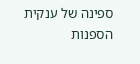ספינה של ענקית הספנות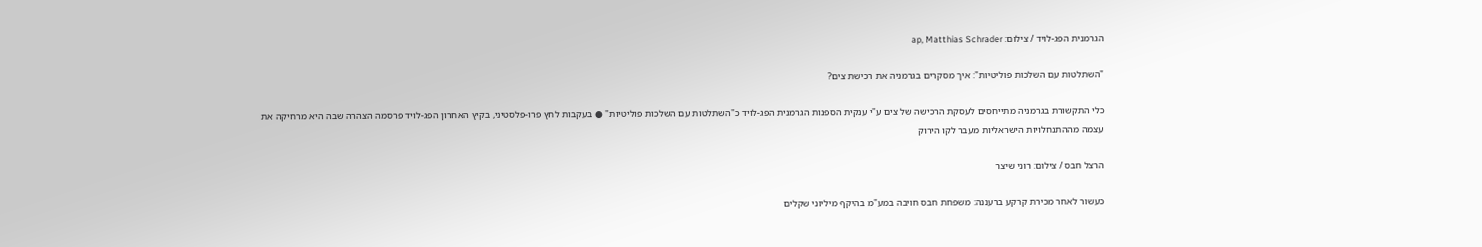הגרמנית הפג-לויד / צילום: ap, Matthias Schrader

"השתלטות עם השלכות פוליטיות": איך מסקרים בגרמניה את רכישת צים?

כלי התקשורת בגרמניה מתייחסים לעסקת הרכישה של צים ע"י ענקית הספנות הגרמנית הפג-לויד כ"השתלטות עם השלכות פוליטיות" ● בעקבות לחץ פרו-פלסטיני, בקיץ האחרון הפג-לויד פרסמה הצהרה שבה היא מרחיקה את עצמה מההתנחלויות הישראליות מעבר לקו הירוק

הרצל חבס / צילום: רוני שיצר

כעשור לאחר מכירת קרקע ברעננה: משפחת חבס חויבה במע"מ בהיקף מיליוני שקלים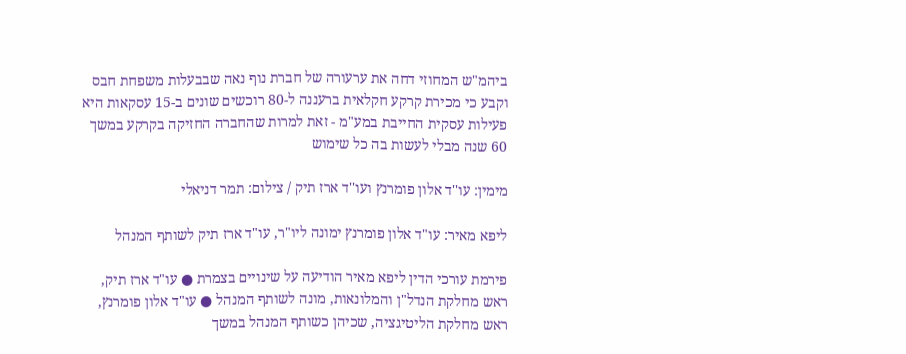ביהמ"ש המחוזי דחה את ערעורה של חברת נוף נאה שבבעלות משפחת חבס וקבע כי מכירת קרקע חקלאית ברעננה ל-80 רוכשים שונים ב-15 עסקאות היא פעילות עסקית החייבת במע"מ - זאת למרות שהחברה החזיקה בקרקע במשך 60 שנה מבלי לעשות בה כל שימוש

מימין: עו''ד אלון פומרנץ ועו''ד ארז תיק / צילום: תמר דניאלי

ליפא מאיר: עו"ד אלון פומרנץ ימונה ליו"ר, עו"ד ארז תיק לשותף המנהל

פירמת עורכי הדין ליפא מאיר הודיעה על שינויים בצמרת ● עו"ד ארז תיק, ראש מחלקת הנדל"ן והמלונאות, מונה לשותף המנהל ● עו"ד אלון פומרנץ, ראש מחלקת הליטיגציה, שכיהן כשותף המנהל במשך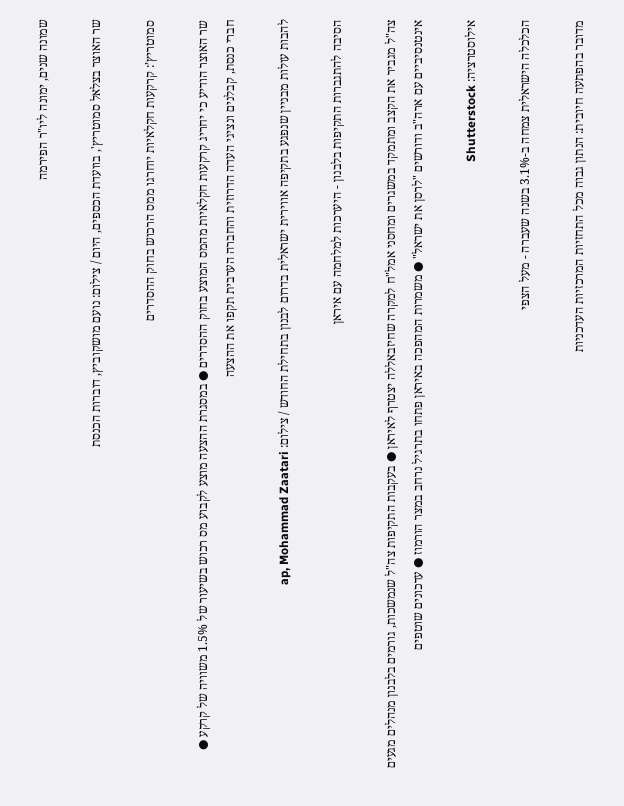שמונה שנים, ימונה ליו"ר הפירמה

שר האוצר בצלאל סמוטריץ', בוועדת הכספים, היום / צילום: נועם מושקוביץ, דוברות הכנסת

סמוטריץ’: קרקעות חקלאיות יוחרגו ממס הרכוש בחוק ההסדרים

שר האוצר הודיע כי יחריג קרקעות חקלאיות מהמס המוצע בחוק ההסדרים ● במסגרת ההצעה מוצע לקבוע מס רכוש בשיעור של 1.5% משוויה של קרקע ● חברי כנסת, קבלנים ונציגי העדה הדרוזית והחברה הערבית תקפו את ההצעה

להבות עולות מבניין שנפגע בתקיפה אווירית ישראלית בדרום לבנון בתחילת החודש / צילום: ap, Mohammad Zaatari

הסיבה להתגברות התקיפות בלבנון - היערכות למלחמה עם איראן

צה"ל מגביר את הקצב ומתמקד במשגרים ומחסני אמל"ח למקרה שחיזבאללה יצטרף לאיראן ● בעקבות התקיפות צה"ל שנמשכות, גורמים בלבנון מנהלים מגעים אינטנסיביים עם ארה"ב ודורשים "לרסן את ישראל" ● משמרות המהפכה באיראן פתחו בתרגיל נרחב במצר הורמוז ● עדכונים שוטפים

אילוסטרציה: Shutterstock

הכלכלה הישראלית צמחה ב-3.1% בשנה שעברה - מעל הצפי

מדובר בהפתעה חיובית: הנתון גבוה מכל התחזיות המרכזיות העדכניות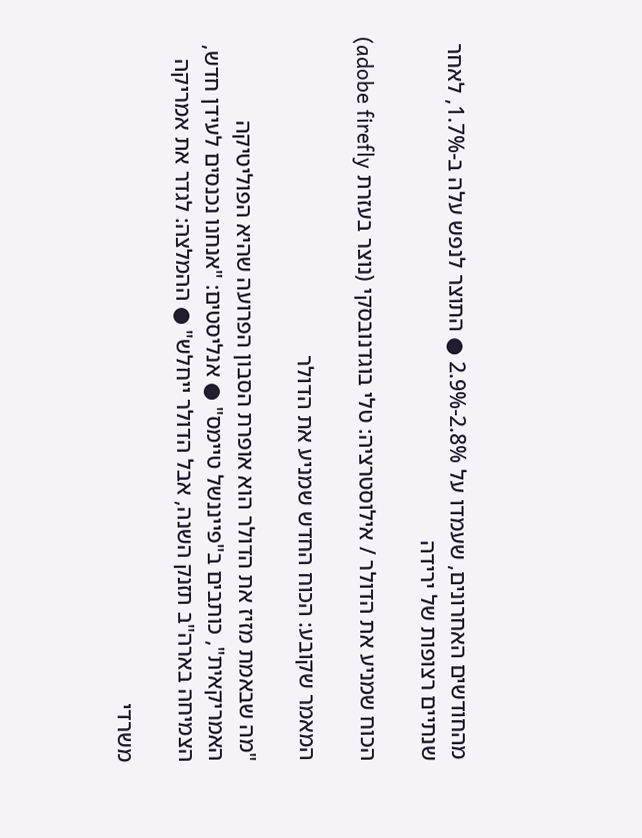מהחודשים האחרונים, שעמדו על 2.8%-2.9% ● התוצר לנפש עלה ב-1.7%, לאחר שנתיים רצופות של ירידה

הכוח שמניע את הדולר / אילוסטרציה: טלי בוגדנובסקי (נוצר בעזרת adobe firefly)

המאמר שקובע: הכוח החדש שמניע את הדולר

"מה שבאמת מזיז את הדולר הוא אופרת הסבון הפרועה שהיא הפוליטיקה האמריקאית", כותבים ב"פייננשל טיימס" ● אנליסטים: "אנחנו נכנסים לעידן חדש, הצמיחה בארה"ב תזנק השנה, אבל הדולר ייחלש" ● ההמלצה: לגדר את אמריקה

משרדי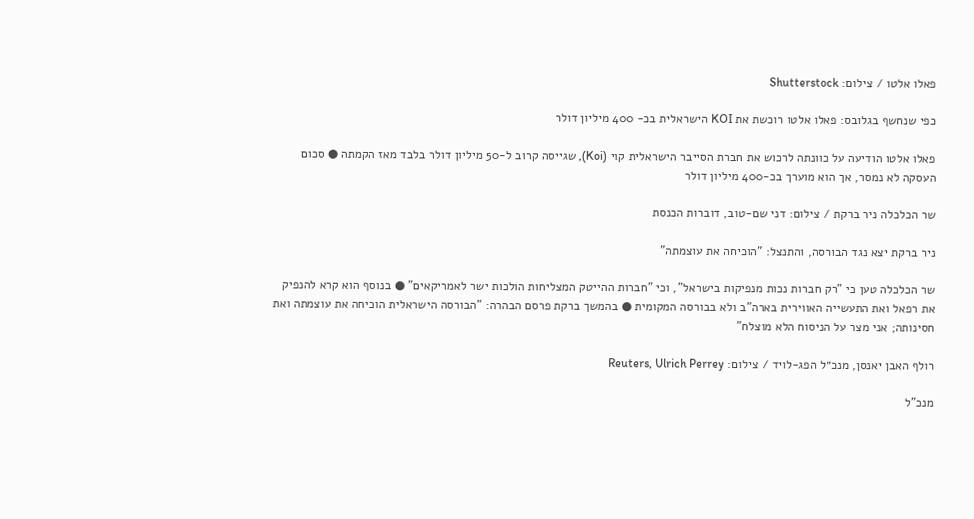פאלו אלטו / צילום: Shutterstock

כפי שנחשף בגלובס: פאלו אלטו רוכשת את KOI הישראלית בכ- 400 מיליון דולר

פאלו אלטו הודיעה על כוונתה לרכוש את חברת הסייבר הישראלית קוי (Koi), שגייסה קרוב ל-50 מיליון דולר בלבד מאז הקמתה ● סכום העסקה לא נמסר, אך הוא מוערך בכ-400 מיליון דולר

שר הכלכלה ניר ברקת / צילום: דני שם-טוב, דוברות הכנסת

ניר ברקת יצא נגד הבורסה, והתנצל: "הוכיחה את עוצמתה"

שר הכלכלה טען כי "רק חברות נכות מנפיקות בישראל", וכי "חברות ההייטק המצליחות הולכות ישר לאמריקאים" ● בנוסף הוא קרא להנפיק את רפאל ואת התעשייה האווירית בארה"ב ולא בבורסה המקומית ● בהמשך ברקת פרסם הבהרה: "הבורסה הישראלית הוכיחה את עוצמתה ואת חסינותה; אני מצר על הניסוח הלא מוצלח"

רולף האבן יאנסן, מנכ״ל הפג-לויד / צילום: Reuters, Ulrich Perrey

מנכ"ל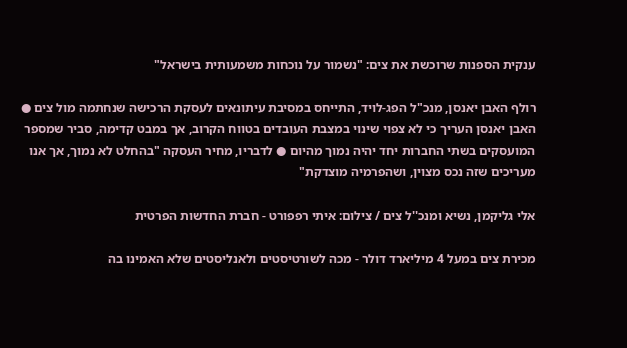ענקית הספנות שרוכשת את צים: "נשמור על נוכחות משמעותית בישראל"

רולף האבן יאנסן, מנכ"ל הפג-לויד, התייחס במסיבת עיתונאים לעסקת הרכישה שנחתמה מול צים ● האבן יאנסן העריך כי לא צפוי שינוי במצבת העובדים בטווח הקרוב, אך במבט קדימה, סביר שמספר המועסקים בשתי החברות יחד יהיה נמוך מהיום ● לדבריו, מחיר העסקה "בהחלט לא נמוך, אך אנו מעריכים שזה נכס מצוין, ושהפרמיה מוצדקת"

אלי גליקמן, נשיא ומנכ''ל צים / צילום: איתי רפפורט - חברת החדשות הפרטית

מכירת צים במעל 4 מיליארד דולר - מכה לשורטיסטים ולאנליסטים שלא האמינו בה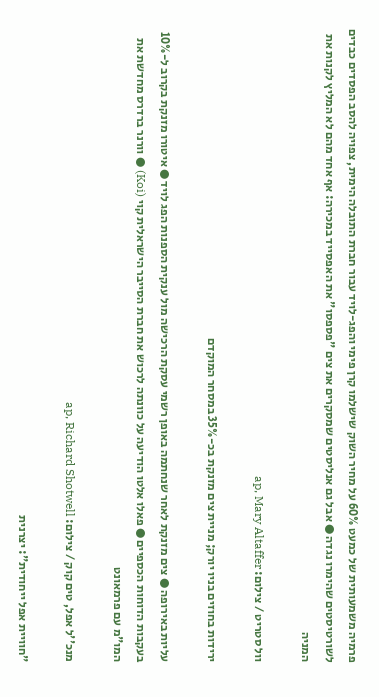פרמיה משמעותית של כמעט 60% על מחיר השוק שישלמו קרן פימי והפג-לויד עבור חברת התובלה הימית, צפויה להסב הפסדים כבדים לשורטיסטים שהימרו נגדה ● אבל גם אנליסטים שמסקרים את צים "פספסו" את האפסייד במכירה: אף אחד מהם לא המליץ לקנות את המניה

וול סטריט / צילום: ap, Mary Altaffer

ירידות בחוזים בניו יורק; מניית צים מזנקת בכ-35% במסחר המוקדם

עליות באירופה ● צים מזנקת לאחר שנחתמה באופן רשמי עסקת הרכישה מול ענקית הספנות הפג לויד ● איטורו מזנקת בקרוב ל-10% בעקבות הדוחות הכספיים ● פאלו אלטו הודיעה על כוונתה לרכוש את חברת הסייבר הישראלית קוי (Koi) ● וורנר ברדרס מחדשת את המו"מ עם פרמאונט

מנכ''ל אפל, טים קוק / צילום: ap, Richard Shotwell

"חוויית אפל ייחודית": יצרנית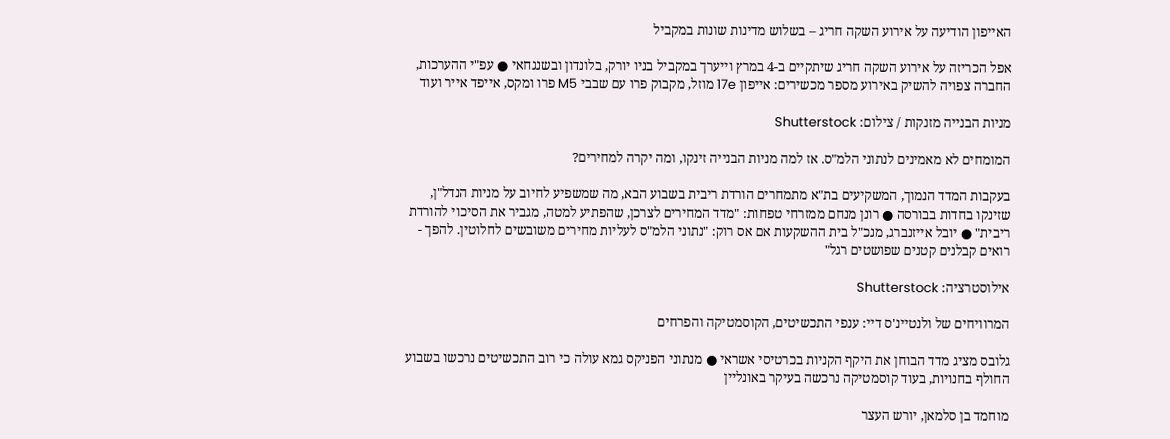האייפון הודיעה על אירוע השקה חריג – בשלוש מדינות שונות במקביל

אפל הכריזה על אירוע השקה חריג שיתקיים ב-4 במרץ וייערך במקביל בניו יורק, בלונדון ובשנגחאי ● עפ"י ההערכות, החברה צפויה להשיק באירוע מספר מכשירים: אייפון 17e מוזל, מקבוק פרו עם שבבי M5 פרו ומקס, אייפד אייר ועוד

מניות הבנייה מזנקות / צילום: Shutterstock

המומחים לא מאמינים לנתוני הלמ"ס. אז למה מניות הבנייה זינקו, ומה יקרה למחירים?

בעקבות המדד הנמוך, המשקיעים בת"א מתמחרים הורדת ריבית בשבוע הבא, מה שמשפיע לחיוב על מניות הנדל"ן, שזינקו בחדות בבורסה ● רונן מנחם ממזרחי טפחות: "מדד המחירים לצרכן, שהפתיע למטה, מגביר את הסיכוי להורדת ריבית" ● יובל אייזנברג, מנכ"ל בית ההשקעות אם אס רוק: "נתוני הלמ"ס לעליות מחירים משובשים לחלוטין. להפך - רואים קבלנים קטנים שפושטים רגל"

אילוסטרציה: Shutterstock

המרוויחים של ולנטיינ'ס דיי: ענפי התכשיטים, הקוסמטיקה והפרחים

גלובס מציג מדד הבוחן את היקף הקניות בכרטיסי אשראי ● מנתוני הפניקס גמא עולה כי רוב התכשיטים נרכשו בשבוע החולף בחנויות, בעוד קוסמטיקה נרכשה בעיקר באונליין

מוחמד בן סלמאן, יורש העצר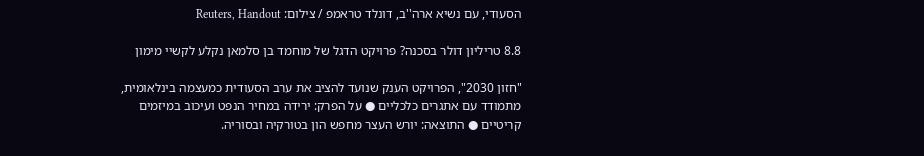הסעודי, עם נשיא ארה''ב, דונלד טראמפ / צילום: Reuters, Handout

8.8 טריליון דולר בסכנה? פרויקט הדגל של מוחמד בן סלמאן נקלע לקשיי מימון

"חזון 2030", הפרויקט הענק שנועד להציב את ערב הסעודית כמעצמה בינלאומית, מתמודד עם אתגרים כלכליים ● על הפרק: ירידה במחיר הנפט ועיכוב במיזמים קריטיים ● התוצאה: יורש העצר מחפש הון בטורקיה ובסוריה.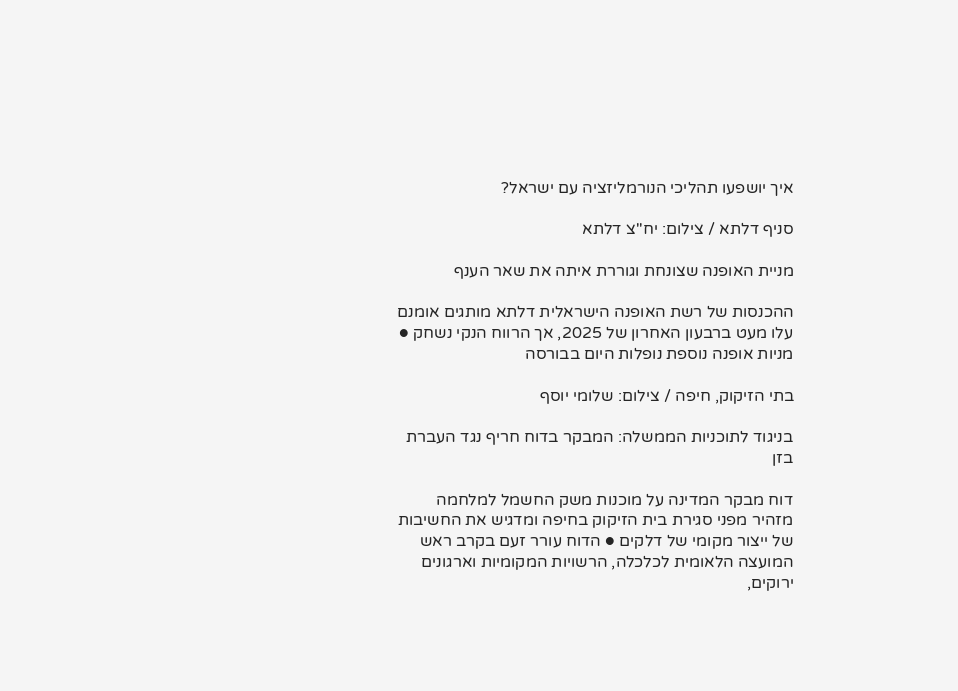איך יושפעו תהליכי הנורמליזציה עם ישראל?

סניף דלתא / צילום: יח''צ דלתא

מניית האופנה שצונחת וגוררת איתה את שאר הענף

ההכנסות של רשת האופנה הישראלית דלתא מותגים אומנם עלו מעט ברבעון האחרון של 2025, אך הרווח הנקי נשחק ● מניות אופנה נוספת נופלות היום בבורסה

בתי הזיקוק, חיפה / צילום: שלומי יוסף

בניגוד לתוכניות הממשלה: המבקר בדוח חריף נגד העברת בזן

דוח מבקר המדינה על מוכנות משק החשמל למלחמה מזהיר מפני סגירת בית הזיקוק בחיפה ומדגיש את החשיבות של ייצור מקומי של דלקים ● הדוח עורר זעם בקרב ראש המועצה הלאומית לכלכלה, הרשויות המקומיות וארגונים ירוקים,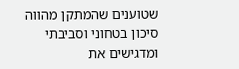שטוענים שהמתקן מהווה סיכון בטחוני וסביבתי ומדגישים את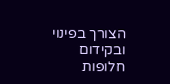הצורך בפינוי ובקידום חלופות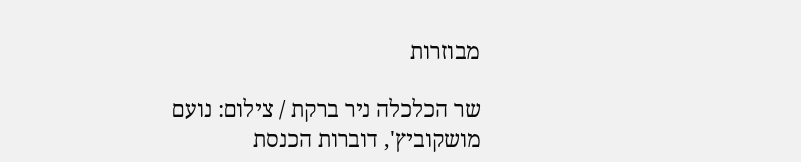מבוזרות

שר הכלכלה ניר ברקת / צילום: נועם מושקוביץ', דוברות הכנסת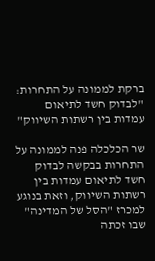ברקת לממונה על התחרות: "לבדוק חשד לתיאום עמדות בין רשתות השיווק"

שר הכלכלה פנה לממונה על התחרות בבקשה לבדוק חשד לתיאום עמדות בין רשתות השיווק, וזאת בנוגע למכרז "הסל של המדינה" שבו זכתה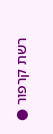רשת קרפור ●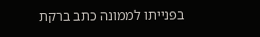בפנייתו לממונה כתב ברקת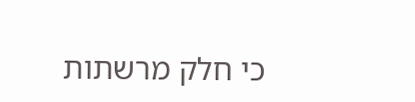כי חלק מרשתות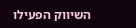השיווק הפעילו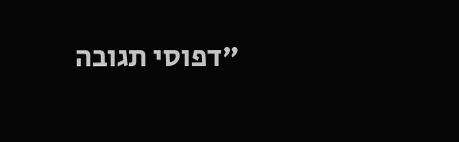"דפוסי תגובה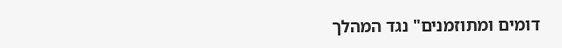דומים ומתוזמנים" נגד המהלך